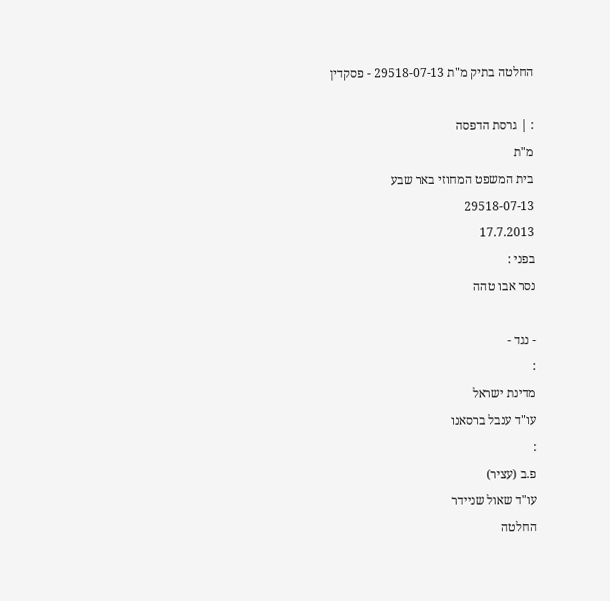החלטה בתיק מ"ת 29518-07-13 - פסקדין

: | גרסת הדפסה
מ"ת
בית המשפט המחוזי באר שבע
29518-07-13
17.7.2013
בפני :
נסר אבו טהה

- נגד -
:
מדינת ישראל
עו"ד ענבל ברסאנו
:
פ.ב (עציר)
עו"ד שאול שניידר
החלטה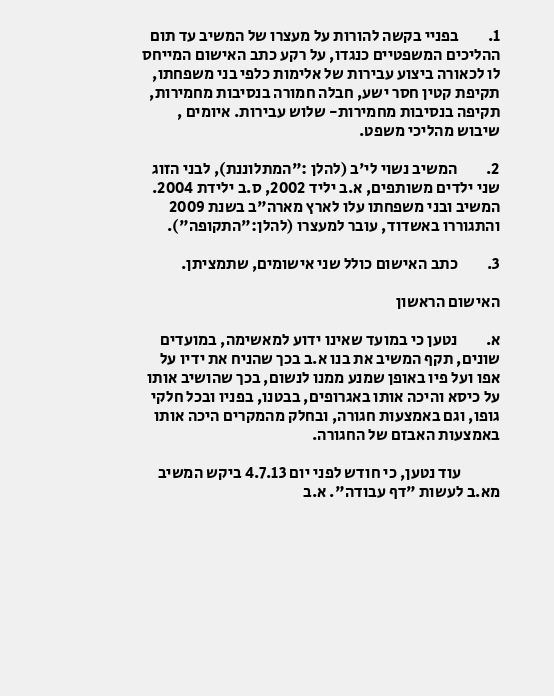1.         בפניי בקשה להורות על מעצרו של המשיב עד תום ההליכים המשפטיים כנגדו, על רקע כתב האישום המייחס לו לכאורה ביצוע עבירות של אלימות כלפי בני משפחתו, תקיפת קטין חסר ישע, חבלה חמורה בנסיבות מחמירות, תקיפה בנסיבות מחמירות- שלוש עבירות. איומים , שיבוש מהליכי משפט.

2.         המשיב נשוי לי'ב (להלן :"המתלוננת), לבני הזוג שני ילדים משותפים, א.ב יליד 2002, ס.ב ילידת 2004. המשיב ובני משפחתו עלו לארץ מארה"ב בשנת 2009 והתגוררו באשדוד, עובר למעצרו (להלן:"התקופה").

3.         כתב האישום כולל שני אישומים, שתמציתן.

האישום הראשון

א.         נטען כי במועד שאינו ידוע למאשימה, במועדים שונים, תקף המשיב את בנו א.ב בכך שהניח את ידיו על אפו ועל פיו באופן שמנע ממנו לנשום, בכך שהושיב אותו על כיסא והיכה אותו באגרופים, בבטנו, בפניו ובכל חלקי גופו, וגם באמצעות חגורה, ובחלק מהמקרים היכה אותו באמצעות האבזם של החגורה.

            עוד נטען, כי חודש לפני יום 4.7.13 ביקש המשיב מא.ב לעשות "דף עבודה". א.ב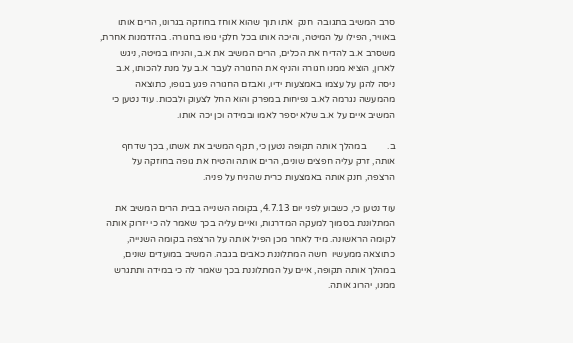סרב המשיב בתגובה  חנק  אתו תוך שהוא אוחז בחוזקה בגרונו, הרים אותו באוויר, הפילו על המיטה, והיכה אותו בכל חלקי גופו בחגורה. בהזדמנות אחרת, משסרב א.ב להדיח את הכלים, הרים המשיב את א.ב, והניחו במיטה, ניגש לארון, הוציא ממנו חגורה והניף את החגורה לעבר א.ב על מנת להכותו, א.ב ניסה להגן על עצמו באמצעות ידיו, ואבזם החגורה פגע בגופו, כתוצאה מהמעשה נגרמה לא.ב נפיחות במפרק והוא החל לצעוק ולבכות. עוד נטען כי המשיב איים על א.ב שלא יספר לאמו ובמידה וכן יכה אותו.

ב.         במהלך אותה תקופה נטען כי, תקף המשיב את אשתו, בכך שדחף אותה, זרק עליה חפצים שונים, הרים אותה והטיח את גופה בחוזקה על הרצפה, חנק אותה באמצעות כרית שהניח על פניה.

עוד נטען כי, כשבוע לפני יום 4.7.13, בקומה השנייה בבית הרים המשיב את המתלוננת בסמוך למעקה המדרגות, ואיים עליה בכך שאמר לה כי יזרוק אותה לקומה הראשונה. מיד לאחר מכן הפיל אותה על הרצפה בקומה השנייה, כתוצאה ממעשיו  חשה המתלוננת כאבים בגבה. המשיב במועדים שונים, במהלך אותה תקופה, איים על המתלוננת בכך שאמר לה כי במידה ותתגרש ממנו, יהרוג אותה.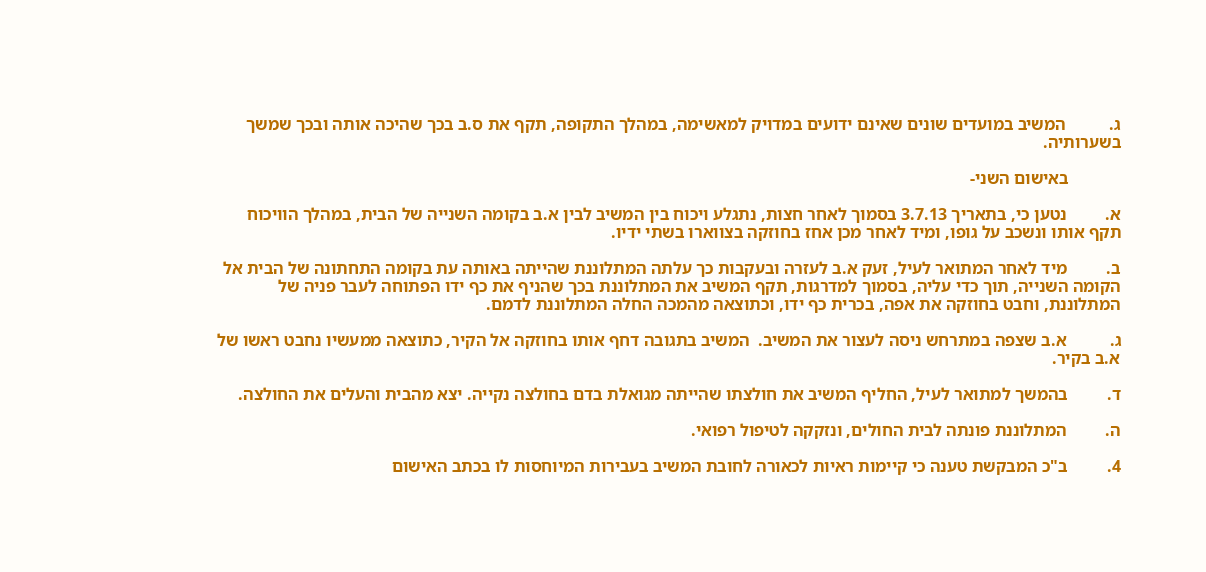ג.          המשיב במועדים שונים שאינם ידועים במדויק למאשימה, במהלך התקופה, תקף את ס.ב בכך שהיכה אותה ובכך שמשך בשערותיה.

            באישום השני-

א.         נטען כי, בתאריך 3.7.13 בסמוך לאחר חצות, נתגלע ויכוח בין המשיב לבין א.ב בקומה השנייה של הבית, במהלך הוויכוח תקף אותו ונשכב על גופו, ומיד לאחר מכן אחז בחוזקה בצווארו בשתי ידיו.

ב.         מיד לאחר המתואר לעיל, זעק א.ב לעזרה ובעקבות כך עלתה המתלוננת שהייתה באותה עת בקומה התחתונה של הבית אל הקומה השנייה, תוך כדי עליה, בסמוך למדרגות, תקף המשיב את המתלוננת בכך שהניף את כף ידו הפתוחה לעבר פניה של המתלוננת, וחבט בחוזקה את אפה, בכרית כף ידו, וכתוצאה מהמכה החלה המתלוננת לדמם.

ג.          א.ב שצפה במתרחש ניסה לעצור את המשיב.  המשיב בתגובה דחף אותו בחוזקה אל הקיר, כתוצאה ממעשיו נחבט ראשו של א.ב בקיר.

ד.         בהמשך למתואר לעיל, החליף המשיב את חולצתו שהייתה מגואלת בדם בחולצה נקייה. יצא מהבית והעלים את החולצה.

ה.         המתלוננת פונתה לבית החולים, ונזקקה לטיפול רפואי.

4.         ב"כ המבקשת טענה כי קיימות ראיות לכאורה לחובת המשיב בעבירות המיוחסות לו בכתב האישום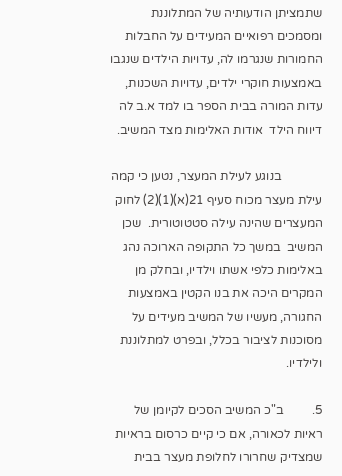שתמציתן הודעותיה של המתלוננת ומסמכים רפואיים המעידים על החבלות החמורות שנגרמו לה, עדויות הילדים שנגבו באמצעות חוקרי ילדים, עדויות השכנות, עדות המורה בבית הספר בו למד א.ב לה דיווח הילד  אודות האלימות מצד המשיב.

             בנוגע לעילת המעצר, נטען כי קמה עילת מעצר מכוח סעיף 21(א)(1)(2) לחוק המעצרים שהינה עילה סטטוטורית.  שכן המשיב  במשך כל התקופה הארוכה נהג באלימות כלפי אשתו וילדיו, ובחלק מן המקרים היכה את בנו הקטין באמצעות החגורה, מעשיו של המשיב מעידים על מסוכנות לציבור בכלל, ובפרט למתלוננת ולילדיו.

5.         ב"כ המשיב הסכים לקיומן של ראיות לכאורה, אם כי קיים כרסום בראיות שמצדיק שחרורו לחלופת מעצר בבית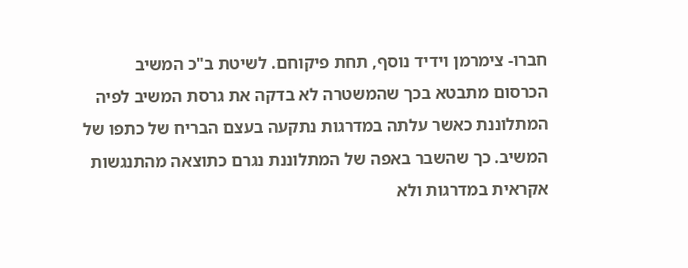חברו- צימרמן וידיד נוסף, תחת פיקוחם. לשיטת ב"כ המשיב הכרסום מתבטא בכך שהמשטרה לא בדקה את גרסת המשיב לפיה המתלוננת כאשר עלתה במדרגות נתקעה בעצם הבריח של כתפו של המשיב. כך שהשבר באפה של המתלוננת נגרם כתוצאה מהתנגשות אקראית במדרגות ולא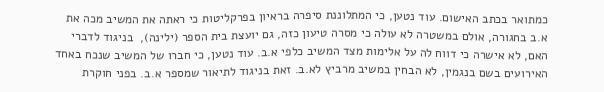כמתואר בכתב האישום. עוד נטען, כי המתלוננת סיפרה בראיון בפרקליטות כי ראתה את המשיב מכה את א.ב בחגורה, אולם במשטרה לא עולה כי מסרה טיעון כזה, גם יועצת בית הספר (ילינה),  בניגוד לדברי האם, לא אישרה כי דווח לה על אלימות מצד המשיב כלפי א.ב. עוד נטען, כי חברו של המשיב שנכח באחד האירועים בשם בנגמין, לא הבחין במשיב מרביץ לא.ב. זאת בניגוד לתיאור שמספר א.ב. בפני חוקרת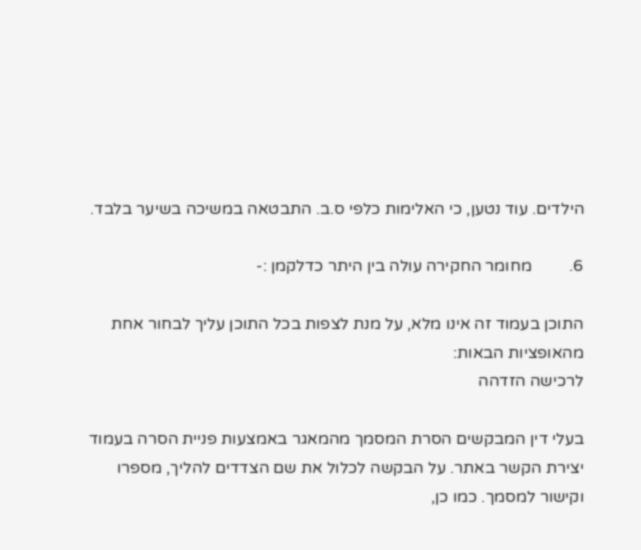הילדים. עוד נטען, כי האלימות כלפי ס.ב. התבטאה במשיכה בשיער בלבד.

6.         מחומר החקירה עולה בין היתר כדלקמן :-

התוכן בעמוד זה אינו מלא, על מנת לצפות בכל התוכן עליך לבחור אחת מהאופציות הבאות:
לרכישה הזדהה

בעלי דין המבקשים הסרת המסמך מהמאגר באמצעות פניית הסרה בעמוד יצירת הקשר באתר. על הבקשה לכלול את שם הצדדים להליך, מספרו וקישור למסמך. כמו כן,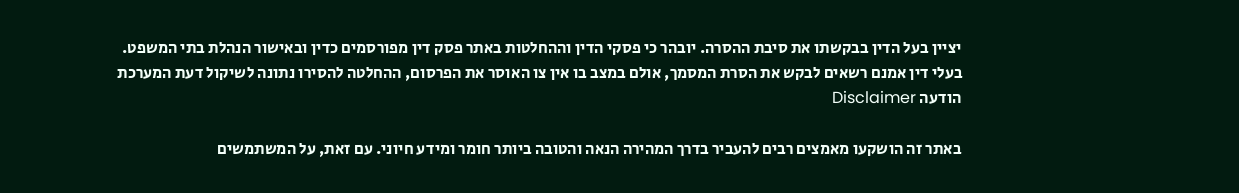יציין בעל הדין בבקשתו את סיבת ההסרה. יובהר כי פסקי הדין וההחלטות באתר פסק דין מפורסמים כדין ובאישור הנהלת בתי המשפט. בעלי דין אמנם רשאים לבקש את הסרת המסמך, אולם במצב בו אין צו האוסר את הפרסום, ההחלטה להסירו נתונה לשיקול דעת המערכת
הודעה Disclaimer

באתר זה הושקעו מאמצים רבים להעביר בדרך המהירה הנאה והטובה ביותר חומר ומידע חיוני. עם זאת, על המשתמשים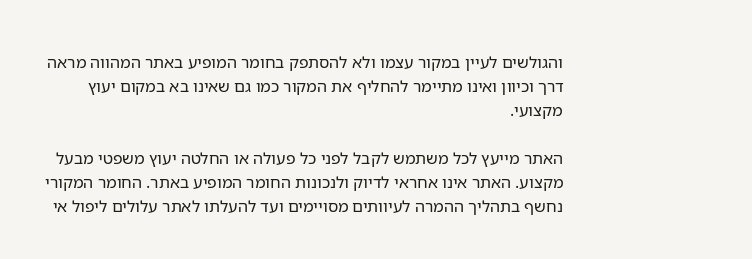והגולשים לעיין במקור עצמו ולא להסתפק בחומר המופיע באתר המהווה מראה דרך וכיוון ואינו מתיימר להחליף את המקור כמו גם שאינו בא במקום יעוץ מקצועי.

האתר מייעץ לכל משתמש לקבל לפני כל פעולה או החלטה יעוץ משפטי מבעל מקצוע. האתר אינו אחראי לדיוק ולנכונות החומר המופיע באתר. החומר המקורי נחשף בתהליך ההמרה לעיוותים מסויימים ועד להעלתו לאתר עלולים ליפול אי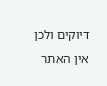דיוקים ולכן אין האתר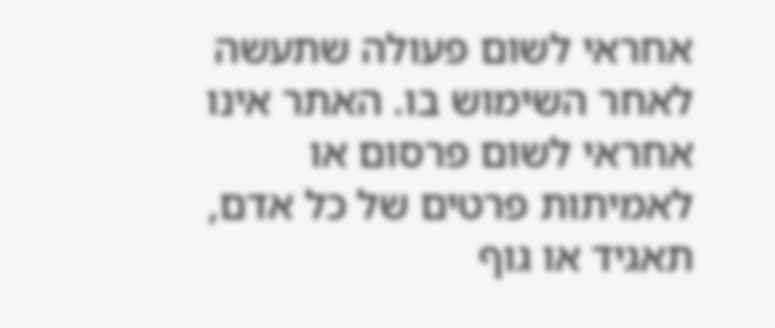אחראי לשום פעולה שתעשה לאחר השימוש בו. האתר אינו אחראי לשום פרסום או לאמיתות פרטים של כל אדם, תאגיד או גוף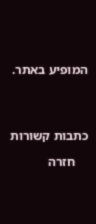המופיע באתר.




כתבות קשורות

    חזרה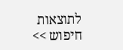לתוצאות חיפוש >>